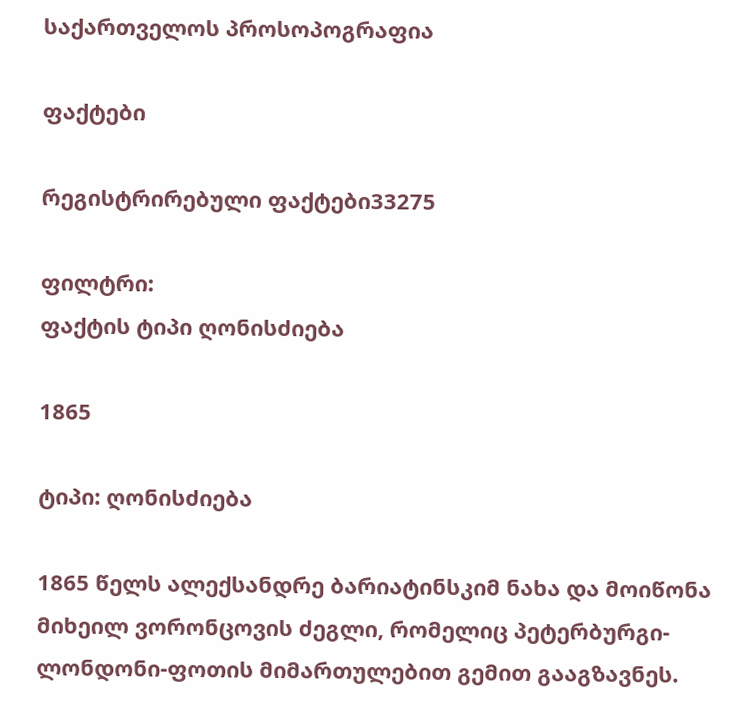საქართველოს პროსოპოგრაფია

ფაქტები

რეგისტრირებული ფაქტები33275

ფილტრი:
ფაქტის ტიპი ღონისძიება

1865

ტიპი: ღონისძიება

1865 წელს ალექსანდრე ბარიატინსკიმ ნახა და მოიწონა მიხეილ ვორონცოვის ძეგლი, რომელიც პეტერბურგი-ლონდონი-ფოთის მიმართულებით გემით გააგზავნეს.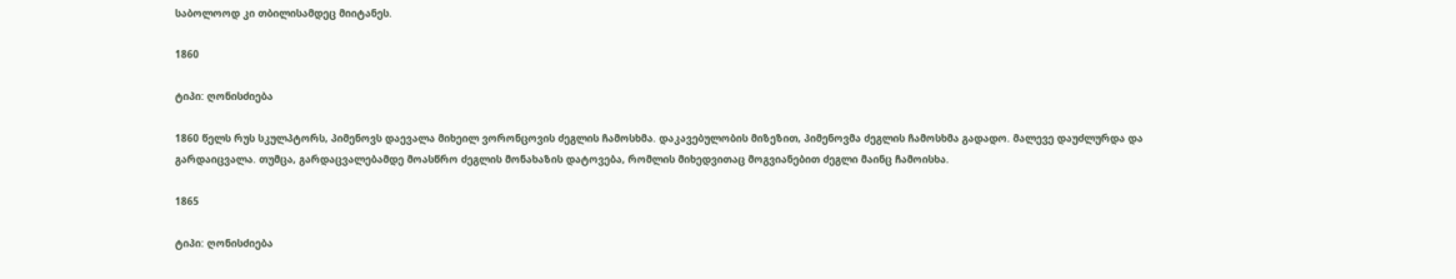საბოლოოდ კი თბილისამდეც მიიტანეს.

1860

ტიპი: ღონისძიება

1860 წელს რუს სკულპტორს, პიმენოვს დაევალა მიხეილ ვორონცოვის ძეგლის ჩამოსხმა. დაკავებულობის მიზეზით, პიმენოვმა ძეგლის ჩამოსხმა გადადო. მალევე დაუძლურდა და გარდაიცვალა. თუმცა, გარდაცვალებამდე მოასწრო ძეგლის მონახაზის დატოვება, რომლის მიხედვითაც მოგვიანებით ძეგლი მაინც ჩამოისხა.

1865

ტიპი: ღონისძიება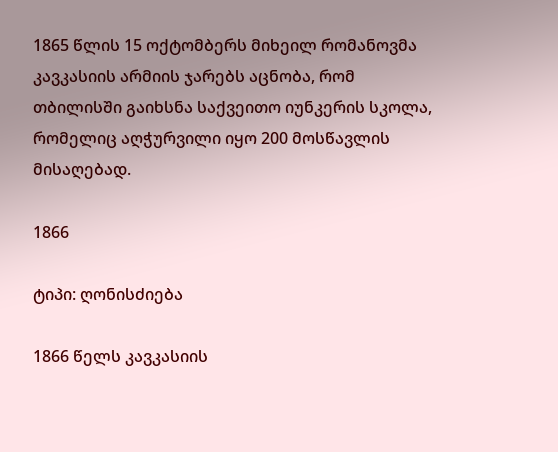1865 წლის 15 ოქტომბერს მიხეილ რომანოვმა კავკასიის არმიის ჯარებს აცნობა, რომ თბილისში გაიხსნა საქვეითო იუნკერის სკოლა, რომელიც აღჭურვილი იყო 200 მოსწავლის მისაღებად.

1866

ტიპი: ღონისძიება

1866 წელს კავკასიის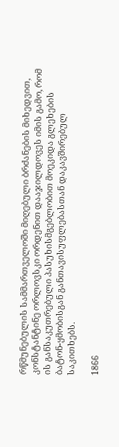რწმუნებულის სამმართველოში მიღებული ბრძანების მიხედვით, კონსტანტინე ორლოვსკი ორდენით დააჯილდოვეს იმის გამო, რომ ის განსაკუთრებული პასუხისმგებლობით მოეკიდა გლეხების ბატონ-ყმობისგან განთავისუფლებასთან დაკავშირებულ საკითხებს.

1866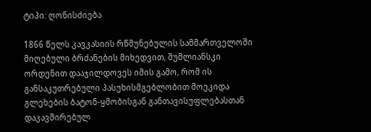ტიპი: ღონისძიება

1866 წელს კავკასიის რწმუნებულის სამმართველოში მიღებული ბრძანების მიხედვით, შუმლიანსკი ორდენით დააჯილდოვეს იმის გამო, რომ ის განსაკუთრებული პასუხისმგებლობით მოეკიდა გლეხების ბატონ-ყმობისგან განთავისუფლებასთან დაკავშირებულ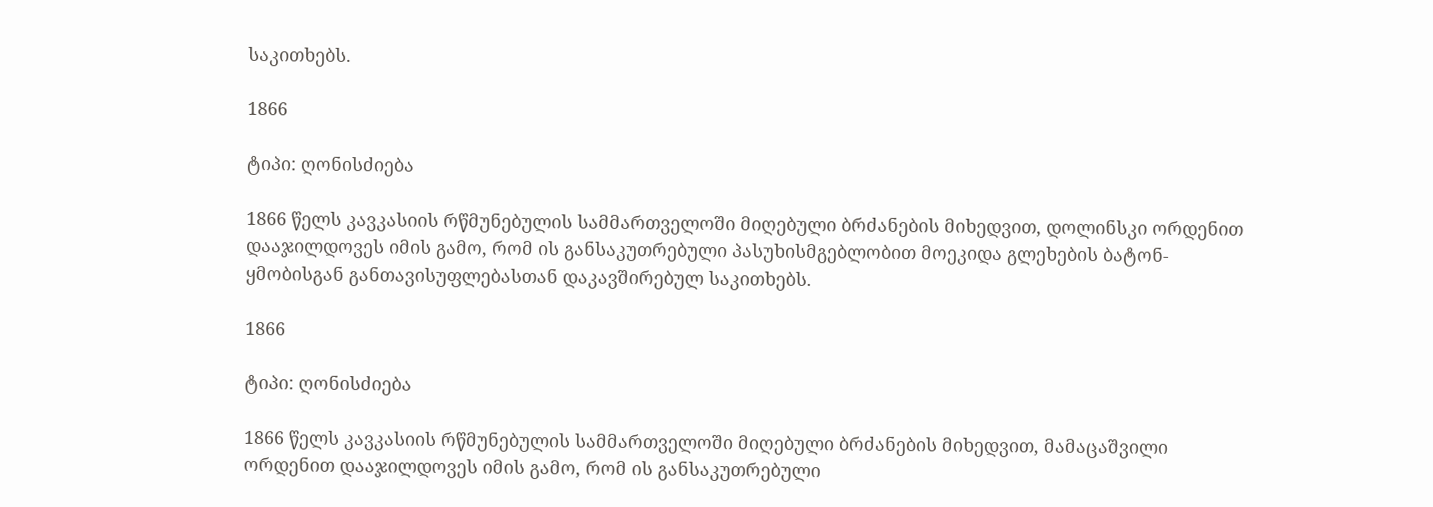საკითხებს.

1866

ტიპი: ღონისძიება

1866 წელს კავკასიის რწმუნებულის სამმართველოში მიღებული ბრძანების მიხედვით, დოლინსკი ორდენით დააჯილდოვეს იმის გამო, რომ ის განსაკუთრებული პასუხისმგებლობით მოეკიდა გლეხების ბატონ-ყმობისგან განთავისუფლებასთან დაკავშირებულ საკითხებს.

1866

ტიპი: ღონისძიება

1866 წელს კავკასიის რწმუნებულის სამმართველოში მიღებული ბრძანების მიხედვით, მამაცაშვილი ორდენით დააჯილდოვეს იმის გამო, რომ ის განსაკუთრებული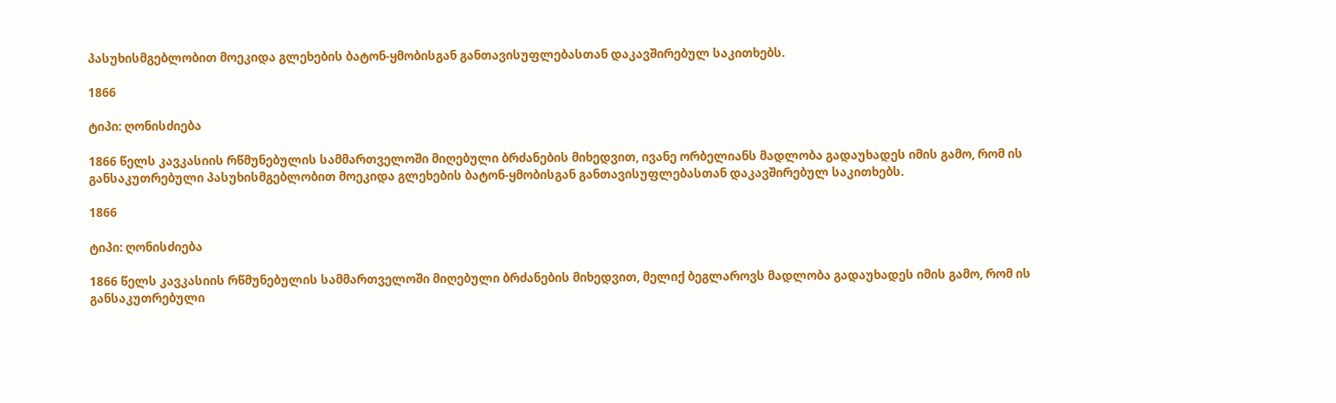პასუხისმგებლობით მოეკიდა გლეხების ბატონ-ყმობისგან განთავისუფლებასთან დაკავშირებულ საკითხებს.

1866

ტიპი: ღონისძიება

1866 წელს კავკასიის რწმუნებულის სამმართველოში მიღებული ბრძანების მიხედვით, ივანე ორბელიანს მადლობა გადაუხადეს იმის გამო, რომ ის განსაკუთრებული პასუხისმგებლობით მოეკიდა გლეხების ბატონ-ყმობისგან განთავისუფლებასთან დაკავშირებულ საკითხებს.

1866

ტიპი: ღონისძიება

1866 წელს კავკასიის რწმუნებულის სამმართველოში მიღებული ბრძანების მიხედვით, მელიქ ბეგლაროვს მადლობა გადაუხადეს იმის გამო, რომ ის განსაკუთრებული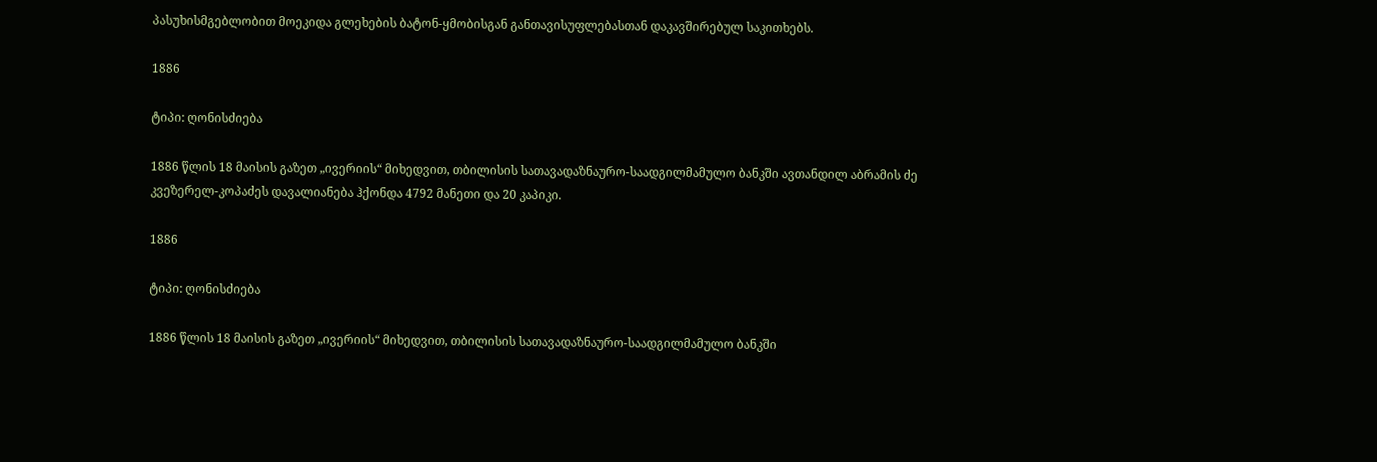პასუხისმგებლობით მოეკიდა გლეხების ბატონ-ყმობისგან განთავისუფლებასთან დაკავშირებულ საკითხებს.

1886

ტიპი: ღონისძიება

1886 წლის 18 მაისის გაზეთ „ივერიის“ მიხედვით, თბილისის სათავადაზნაურო-საადგილმამულო ბანკში ავთანდილ აბრამის ძე კვეზერელ-კოპაძეს დავალიანება ჰქონდა 4792 მანეთი და 20 კაპიკი.

1886

ტიპი: ღონისძიება

1886 წლის 18 მაისის გაზეთ „ივერიის“ მიხედვით, თბილისის სათავადაზნაურო-საადგილმამულო ბანკში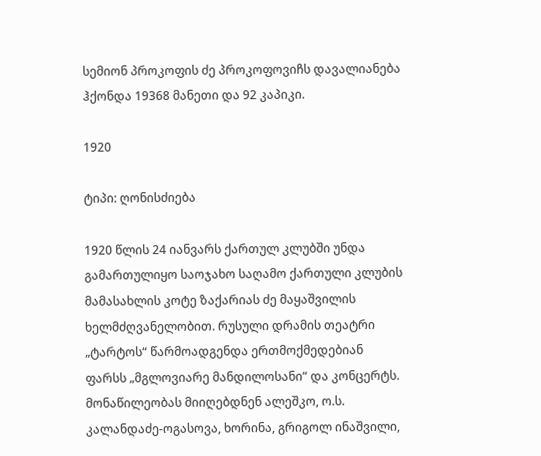სემიონ პროკოფის ძე პროკოფოვიჩს დავალიანება ჰქონდა 19368 მანეთი და 92 კაპიკი.

1920

ტიპი: ღონისძიება

1920 წლის 24 იანვარს ქართულ კლუბში უნდა გამართულიყო საოჯახო საღამო ქართული კლუბის მამასახლის კოტე ზაქარიას ძე მაყაშვილის ხელმძღვანელობით. რუსული დრამის თეატრი „ტარტოს“ წარმოადგენდა ერთმოქმედებიან ფარსს „მგლოვიარე მანდილოსანი“ და კონცერტს. მონაწილეობას მიიღებდნენ ალეშკო, ო.ს. კალანდაძე-ოგასოვა, ხორინა, გრიგოლ ინაშვილი,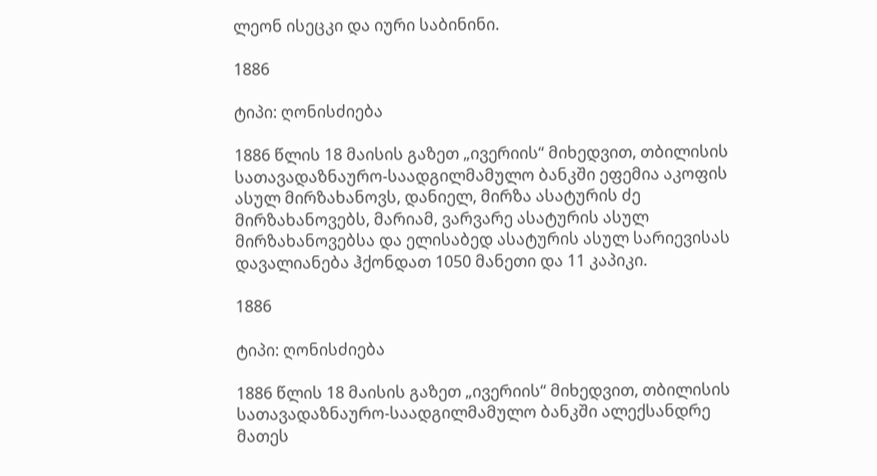ლეონ ისეცკი და იური საბინინი.

1886

ტიპი: ღონისძიება

1886 წლის 18 მაისის გაზეთ „ივერიის“ მიხედვით, თბილისის სათავადაზნაურო-საადგილმამულო ბანკში ეფემია აკოფის ასულ მირზახანოვს, დანიელ, მირზა ასატურის ძე მირზახანოვებს, მარიამ, ვარვარე ასატურის ასულ მირზახანოვებსა და ელისაბედ ასატურის ასულ სარიევისას დავალიანება ჰქონდათ 1050 მანეთი და 11 კაპიკი.

1886

ტიპი: ღონისძიება

1886 წლის 18 მაისის გაზეთ „ივერიის“ მიხედვით, თბილისის სათავადაზნაურო-საადგილმამულო ბანკში ალექსანდრე მათეს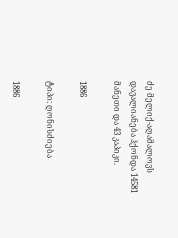ძე მელიქ-აღამალოვს დავალიანება ჰქონდა 14581 მანეთი და 43 კაპიკი.

1886

ტიპი: ღონისძიება

1886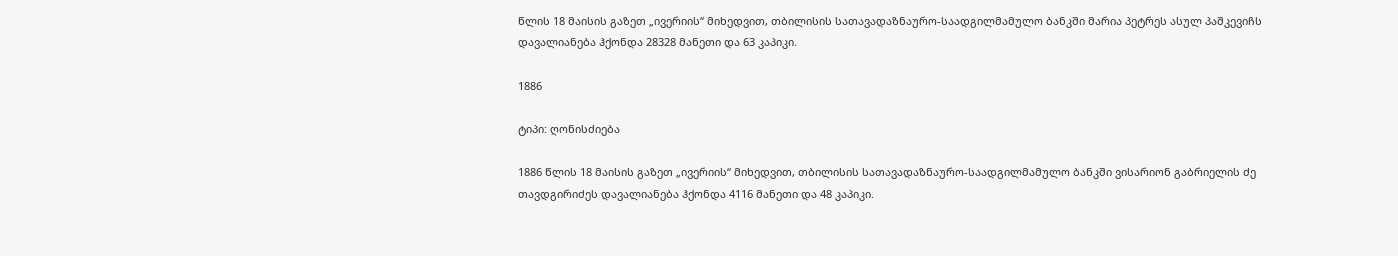წლის 18 მაისის გაზეთ „ივერიის“ მიხედვით, თბილისის სათავადაზნაურო-საადგილმამულო ბანკში მარია პეტრეს ასულ პაშკევიჩს დავალიანება ჰქონდა 28328 მანეთი და 63 კაპიკი.

1886

ტიპი: ღონისძიება

1886 წლის 18 მაისის გაზეთ „ივერიის“ მიხედვით, თბილისის სათავადაზნაურო-საადგილმამულო ბანკში ვისარიონ გაბრიელის ძე თავდგირიძეს დავალიანება ჰქონდა 4116 მანეთი და 48 კაპიკი.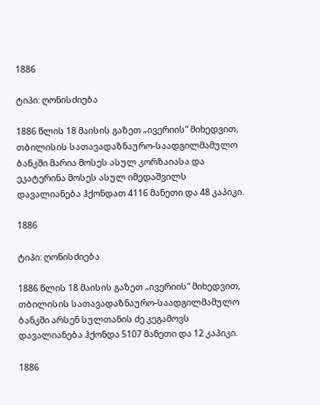1886

ტიპი: ღონისძიება

1886 წლის 18 მაისის გაზეთ „ივერიის“ მიხედვით, თბილისის სათავადაზნაურო-საადგილმამულო ბანკში მარია მოსეს ასულ კორზაიასა და ეკატერინა მოსეს ასულ იმედაშვილს დავალიანება ჰქონდათ 4116 მანეთი და 48 კაპიკი.

1886

ტიპი: ღონისძიება

1886 წლის 18 მაისის გაზეთ „ივერიის“ მიხედვით, თბილისის სათავადაზნაურო-საადგილმამულო ბანკში არსენ სულთანის ძე კეგამოვს დავალიანება ჰქონდა 5107 მანეთი და 12 კაპიკი.

1886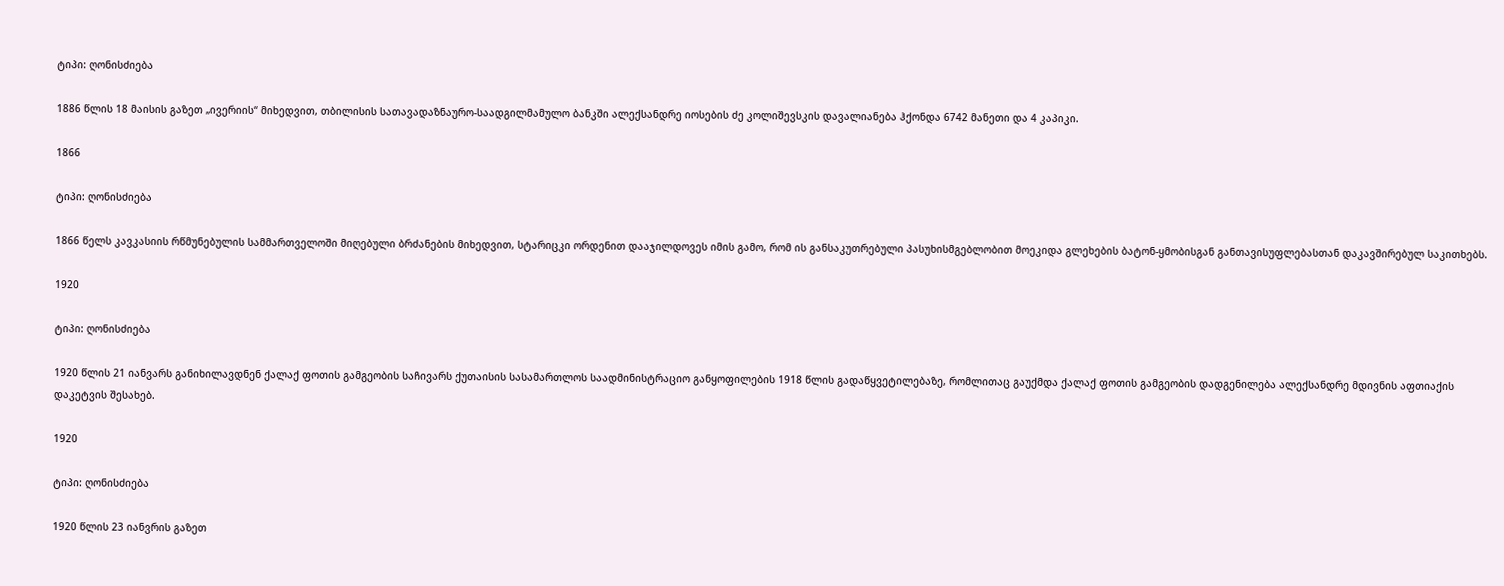ტიპი: ღონისძიება

1886 წლის 18 მაისის გაზეთ „ივერიის“ მიხედვით, თბილისის სათავადაზნაურო-საადგილმამულო ბანკში ალექსანდრე იოსების ძე კოლიშევსკის დავალიანება ჰქონდა 6742 მანეთი და 4 კაპიკი.

1866

ტიპი: ღონისძიება

1866 წელს კავკასიის რწმუნებულის სამმართველოში მიღებული ბრძანების მიხედვით, სტარიცკი ორდენით დააჯილდოვეს იმის გამო, რომ ის განსაკუთრებული პასუხისმგებლობით მოეკიდა გლეხების ბატონ-ყმობისგან განთავისუფლებასთან დაკავშირებულ საკითხებს.

1920

ტიპი: ღონისძიება

1920 წლის 21 იანვარს განიხილავდნენ ქალაქ ფოთის გამგეობის საჩივარს ქუთაისის სასამართლოს საადმინისტრაციო განყოფილების 1918 წლის გადაწყვეტილებაზე, რომლითაც გაუქმდა ქალაქ ფოთის გამგეობის დადგენილება ალექსანდრე მდივნის აფთიაქის დაკეტვის შესახებ.

1920

ტიპი: ღონისძიება

1920 წლის 23 იანვრის გაზეთ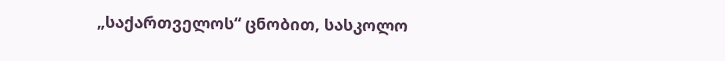„საქართველოს“ ცნობით, სასკოლო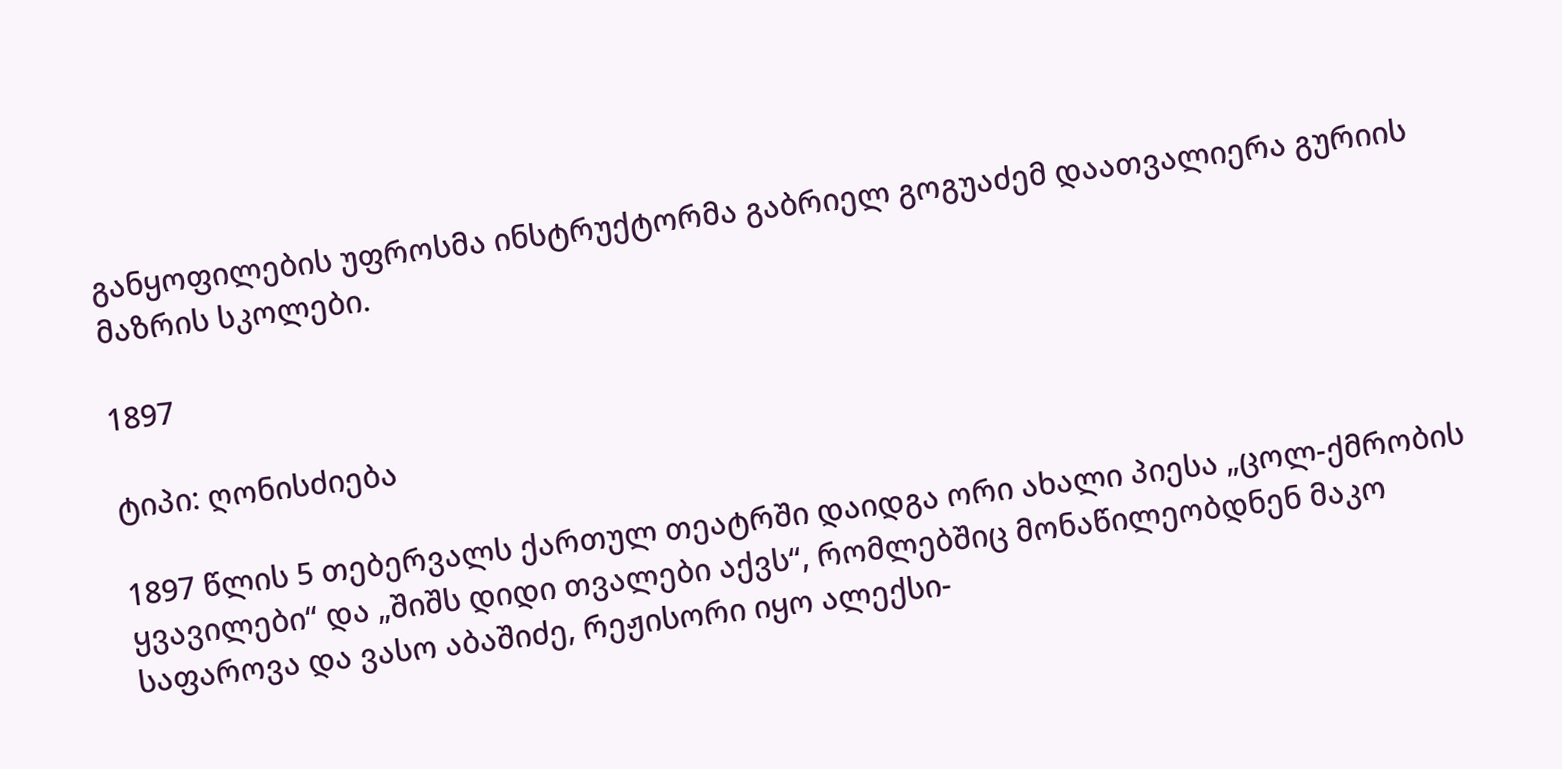განყოფილების უფროსმა ინსტრუქტორმა გაბრიელ გოგუაძემ დაათვალიერა გურიის მაზრის სკოლები.

1897

ტიპი: ღონისძიება

1897 წლის 5 თებერვალს ქართულ თეატრში დაიდგა ორი ახალი პიესა „ცოლ-ქმრობის ყვავილები“ და „შიშს დიდი თვალები აქვს“, რომლებშიც მონაწილეობდნენ მაკო საფაროვა და ვასო აბაშიძე, რეჟისორი იყო ალექსი-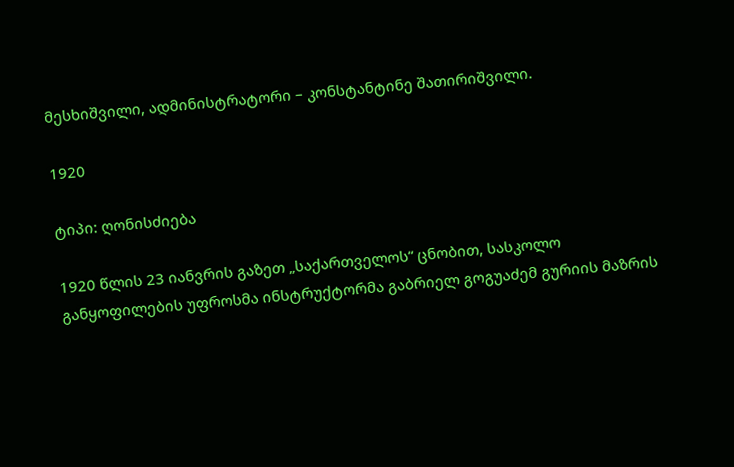მესხიშვილი, ადმინისტრატორი – კონსტანტინე შათირიშვილი.

1920

ტიპი: ღონისძიება

1920 წლის 23 იანვრის გაზეთ „საქართველოს“ ცნობით, სასკოლო განყოფილების უფროსმა ინსტრუქტორმა გაბრიელ გოგუაძემ გურიის მაზრის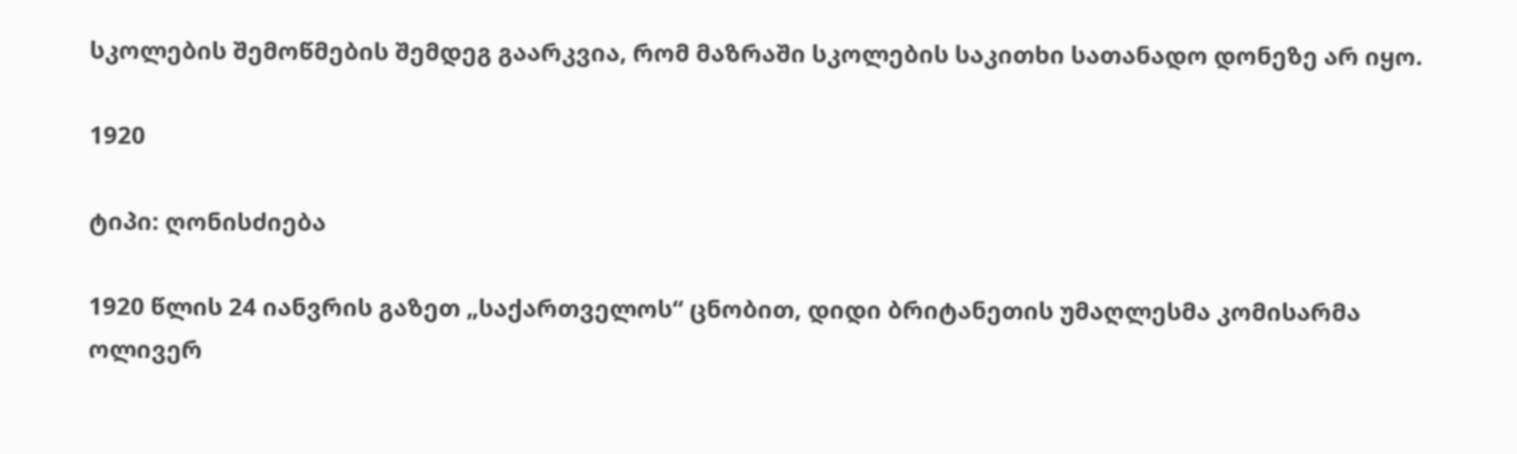სკოლების შემოწმების შემდეგ გაარკვია, რომ მაზრაში სკოლების საკითხი სათანადო დონეზე არ იყო.

1920

ტიპი: ღონისძიება

1920 წლის 24 იანვრის გაზეთ „საქართველოს“ ცნობით, დიდი ბრიტანეთის უმაღლესმა კომისარმა ოლივერ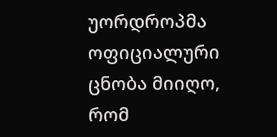უორდროპმა ოფიციალური ცნობა მიიღო, რომ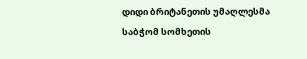დიდი ბრიტანეთის უმაღლესმა საბჭომ სომხეთის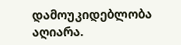დამოუკიდებლობა აღიარა.